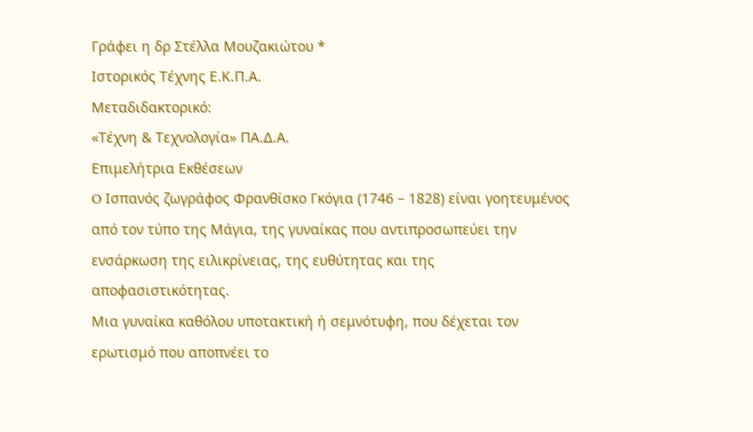Γράφει η δρ Στέλλα Μουζακιώτου *
Ιστορικός Τέχνης Ε.Κ.Π.Α.
Μεταδιδακτορικό:
«Τέχνη & Τεχνολογία» ΠΑ.Δ.Α.
Επιμελήτρια Εκθέσεων
O Ισπανός ζωγράφος Φρανθίσκο Γκόγια (1746 – 1828) είναι γοητευμένος από τον τύπο της Μάγια, της γυναίκας που αντιπροσωπεύει την ενσάρκωση της ειλικρίνειας, της ευθύτητας και της αποφασιστικότητας.
Μια γυναίκα καθόλου υποτακτική ή σεμνότυφη, που δέχεται τον ερωτισμό που αποπνέει το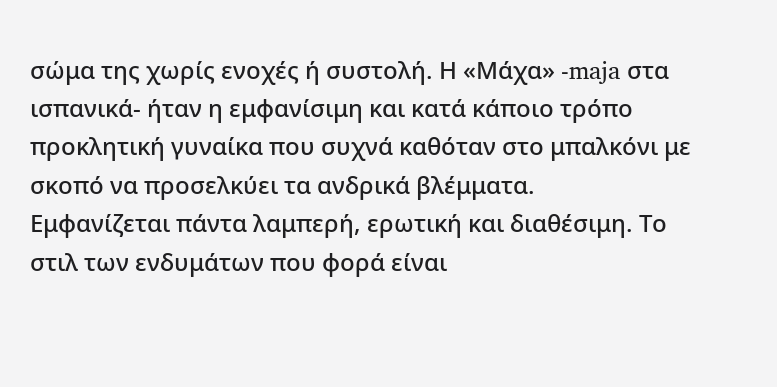σώμα της χωρίς ενοχές ή συστολή. Η «Μάχα» -maja στα ισπανικά- ήταν η εμφανίσιμη και κατά κάποιο τρόπο προκλητική γυναίκα που συχνά καθόταν στο μπαλκόνι με σκοπό να προσελκύει τα ανδρικά βλέμματα.
Εμφανίζεται πάντα λαμπερή, ερωτική και διαθέσιμη. Το στιλ των ενδυμάτων που φορά είναι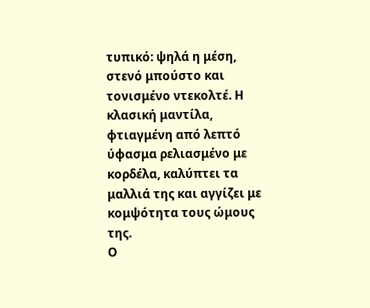τυπικό: ψηλά η μέση, στενό μπούστο και τονισμένο ντεκολτέ. Η κλασική μαντίλα, φτιαγμένη από λεπτό ύφασμα ρελιασμένο με κορδέλα, καλύπτει τα μαλλιά της και αγγίζει με κομψότητα τους ώμους της.
Ο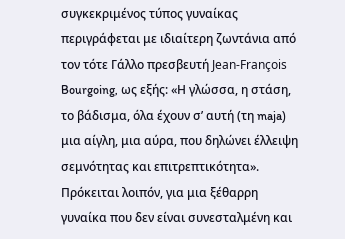συγκεκριμένος τύπος γυναίκας περιγράφεται με ιδιαίτερη ζωντάνια από τον τότε Γάλλο πρεσβευτή Jean-François Bourgoing, ως εξής: «Η γλώσσα, η στάση, το βάδισμα, όλα έχουν σ’ αυτή (τη maja) μια αίγλη, μια αύρα, που δηλώνει έλλειψη σεμνότητας και επιτρεπτικότητα».
Πρόκειται λοιπόν, για μια ξέθαρρη γυναίκα που δεν είναι συνεσταλμένη και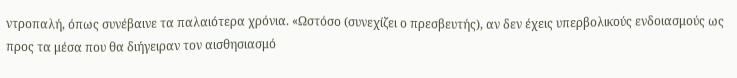ντροπαλή, όπως συνέβαινε τα παλαιότερα χρόνια. «Ωστόσο (συνεχίζει ο πρεσβευτής), αν δεν έχεις υπερβολικούς ενδοιασμούς ως προς τα μέσα που θα διήγειραν τον αισθησιασμό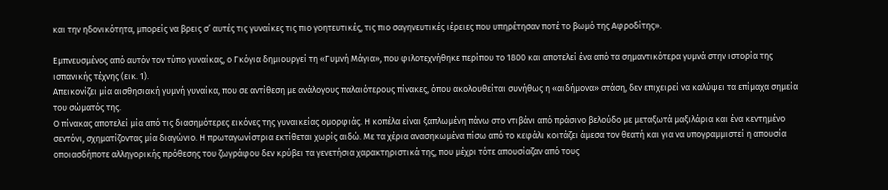και την ηδονικότητα, μπορείς να βρεις σ’ αυτές τις γυναίκες τις πιο γοητευτικές, τις πιο σαγηνευτικές ιέρειες που υπηρέτησαν ποτέ το βωμό της Αφροδίτης».

Εμπνευσμένος από αυτόν τον τύπο γυναίκας, ο Γκόγια δημιουργεί τη «Γυμνή Μάγια», που φιλοτεχνήθηκε περίπου το 1800 και αποτελεί ένα από τα σημαντικότερα γυμνά στην ιστορία της ισπανικής τέχνης (εικ. 1).
Απεικονίζει μία αισθησιακή γυμνή γυναίκα, που σε αντίθεση με ανάλογους παλαιότερους πίνακες, όπου ακολουθείται συνήθως η «αιδήμονα» στάση, δεν επιχειρεί να καλύψει τα επίμαχα σημεία του σώματός της.
Ο πίνακας αποτελεί μία από τις διασημότερες εικόνες της γυναικείας ομορφιάς. Η κοπέλα είναι ξαπλωμένη πάνω στο ντιβάνι από πράσινο βελούδο με μεταξωτά μαξιλάρια και ένα κεντημένο σεντόνι, σχηματίζοντας μία διαγώνιο. Η πρωταγωνίστρια εκτίθεται χωρίς αιδώ. Με τα χέρια ανασηκωμένα πίσω από το κεφάλι κοιτάζει άμεσα τον θεατή και για να υπογραμμιστεί η απουσία οποιασδήποτε αλληγορικής πρόθεσης του ζωγράφου δεν κρύβει τα γενετήσια χαρακτηριστικά της, που μέχρι τότε απουσίαζαν από τους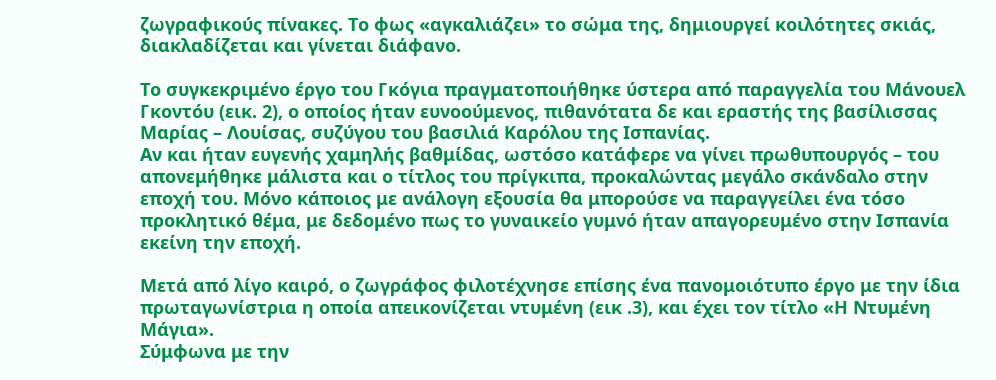ζωγραφικούς πίνακες. Το φως «αγκαλιάζει» το σώμα της, δημιουργεί κοιλότητες σκιάς, διακλαδίζεται και γίνεται διάφανο.

Το συγκεκριμένο έργο του Γκόγια πραγματοποιήθηκε ύστερα από παραγγελία του Μάνουελ Γκοντόυ (εικ. 2), ο οποίος ήταν ευνοούμενος, πιθανότατα δε και εραστής της βασίλισσας Μαρίας – Λουίσας, συζύγου του βασιλιά Καρόλου της Ισπανίας.
Αν και ήταν ευγενής χαμηλής βαθμίδας, ωστόσο κατάφερε να γίνει πρωθυπουργός – του απονεμήθηκε μάλιστα και ο τίτλος του πρίγκιπα, προκαλώντας μεγάλο σκάνδαλο στην εποχή του. Μόνο κάποιος με ανάλογη εξουσία θα μπορούσε να παραγγείλει ένα τόσο προκλητικό θέμα, με δεδομένο πως το γυναικείο γυμνό ήταν απαγορευμένο στην Ισπανία εκείνη την εποχή.

Μετά από λίγο καιρό, ο ζωγράφος φιλοτέχνησε επίσης ένα πανομοιότυπο έργο με την ίδια πρωταγωνίστρια η οποία απεικονίζεται ντυμένη (εικ .3), και έχει τον τίτλο «Η Ντυμένη Μάγια».
Σύμφωνα με την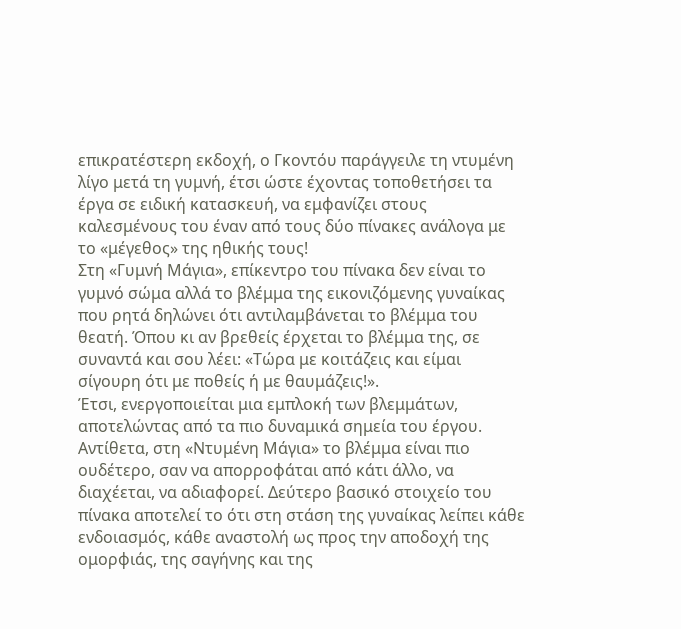επικρατέστερη εκδοχή, ο Γκοντόυ παράγγειλε τη ντυμένη λίγο μετά τη γυμνή, έτσι ώστε έχοντας τοποθετήσει τα έργα σε ειδική κατασκευή, να εμφανίζει στους καλεσμένους του έναν από τους δύο πίνακες ανάλογα με το «μέγεθος» της ηθικής τους!
Στη «Γυμνή Μάγια», επίκεντρο του πίνακα δεν είναι το γυμνό σώμα αλλά το βλέμμα της εικονιζόμενης γυναίκας που ρητά δηλώνει ότι αντιλαμβάνεται το βλέμμα του θεατή. Όπου κι αν βρεθείς έρχεται το βλέμμα της, σε συναντά και σου λέει: «Τώρα με κοιτάζεις και είμαι σίγουρη ότι με ποθείς ή με θαυμάζεις!».
Έτσι, ενεργοποιείται μια εμπλοκή των βλεμμάτων, αποτελώντας από τα πιο δυναμικά σημεία του έργου. Αντίθετα, στη «Ντυμένη Μάγια» το βλέμμα είναι πιο ουδέτερο, σαν να απορροφάται από κάτι άλλο, να διαχέεται, να αδιαφορεί. Δεύτερο βασικό στοιχείο του πίνακα αποτελεί το ότι στη στάση της γυναίκας λείπει κάθε ενδοιασμός, κάθε αναστολή ως προς την αποδοχή της ομορφιάς, της σαγήνης και της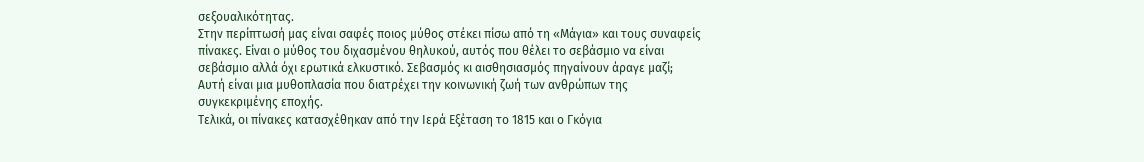σεξουαλικότητας.
Στην περίπτωσή μας είναι σαφές ποιος μύθος στέκει πίσω από τη «Μάγια» και τους συναφείς πίνακες. Είναι ο μύθος του διχασμένου θηλυκού, αυτός που θέλει το σεβάσμιο να είναι σεβάσμιο αλλά όχι ερωτικά ελκυστικό. Σεβασμός κι αισθησιασμός πηγαίνουν άραγε μαζί;
Αυτή είναι μια μυθοπλασία που διατρέχει την κοινωνική ζωή των ανθρώπων της συγκεκριμένης εποχής.
Τελικά, οι πίνακες κατασχέθηκαν από την Ιερά Εξέταση το 1815 και ο Γκόγια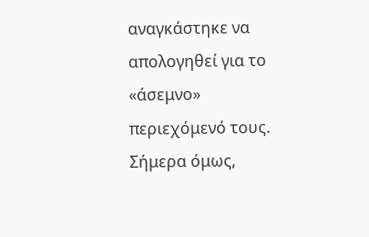αναγκάστηκε να απολογηθεί για το «άσεμνο» περιεχόμενό τους. Σήμερα όμως,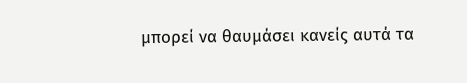μπορεί να θαυμάσει κανείς αυτά τα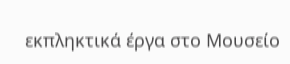εκπληκτικά έργα στο Μουσείο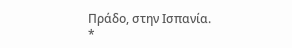Πράδο, στην Ισπανία.
*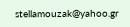stellamouzak@yahoo.gr